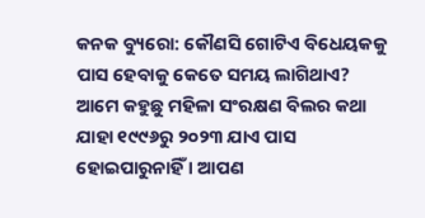କନକ ବ୍ୟୁରୋ: କୌଣସି ଗୋଟିଏ ବିଧେୟକକୁ ପାସ ହେବାକୁ କେତେ ସମୟ ଲାଗିଥାଏ? ଆମେ କହୁଛୁ ମହିଳା ସଂରକ୍ଷଣ ବିଲର କଥା ଯାହା ୧୯୯୬ରୁ ୨୦୨୩ ଯାଏ ପାସ ହୋଇପାରୁନାହିଁ । ଆପଣ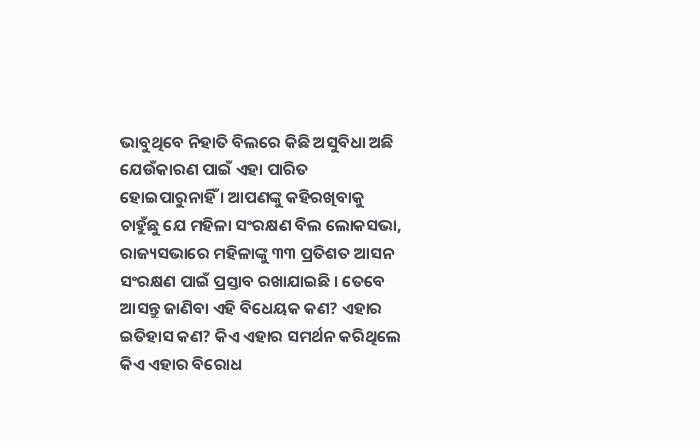ଭାବୁଥିବେ ନିହାତି ବିଲରେ କିଛି ଅସୁବିଧା ଅଛି ଯେଉଁକାରଣ ପାଇଁ ଏହା ପାରିତ ହୋଇପାରୁନାହିଁ । ଆପଣଙ୍କୁ କହିରଖିବାକୁ ଚାହୁଁଛୁ ଯେ ମହିଳା ସଂରକ୍ଷଣ ବିଲ ଲୋକସଭା, ରାଜ୍ୟସଭାରେ ମହିଳାଙ୍କୁ ୩୩ ପ୍ରତିଶତ ଆସନ ସଂରକ୍ଷଣ ପାଇଁ ପ୍ରସ୍ତାବ ରଖାଯାଇଛି । ତେବେ ଆସନ୍ତୁ ଜାଣିବା ଏହି ବିଧେୟକ କଣ? ଏହାର ଇତିହାସ କଣ? କିଏ ଏହାର ସମର୍ଥନ କରିଥିଲେ କିଏ ଏହାର ବିରୋଧ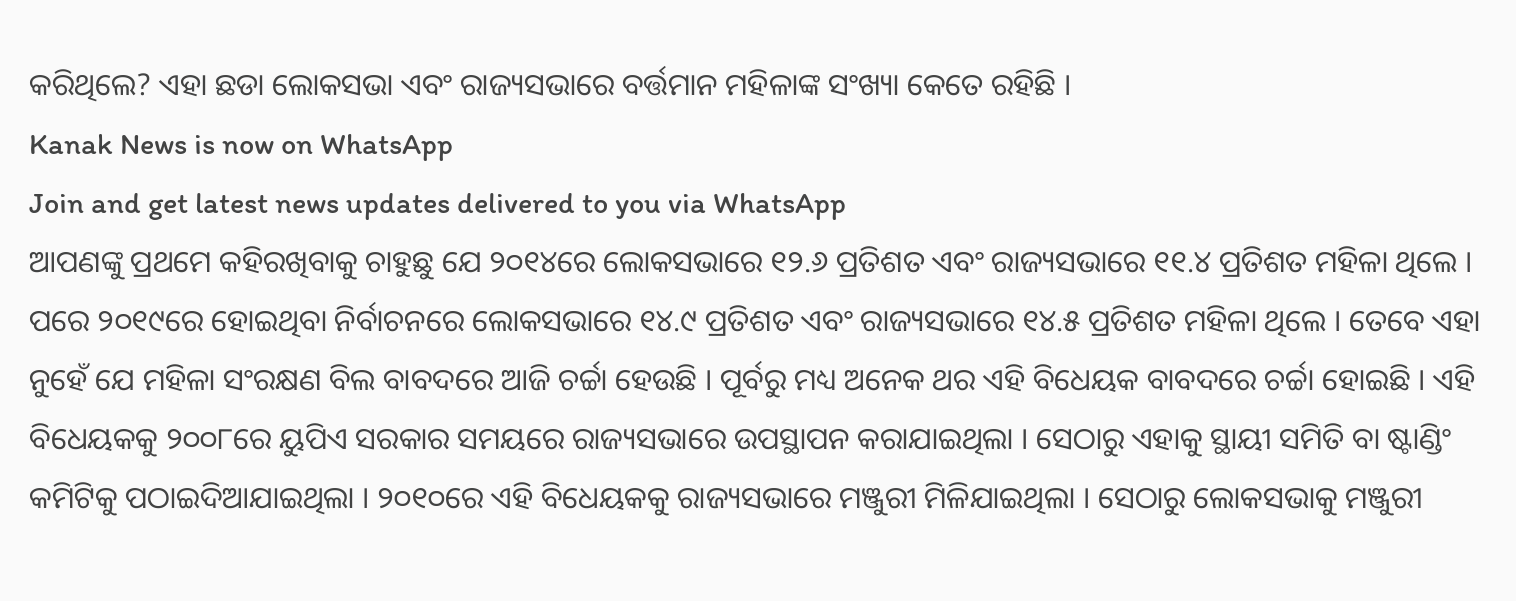କରିଥିଲେ? ଏହା ଛଡା ଲୋକସଭା ଏବଂ ରାଜ୍ୟସଭାରେ ବର୍ତ୍ତମାନ ମହିଳାଙ୍କ ସଂଖ୍ୟା କେତେ ରହିଛି ।
Kanak News is now on WhatsApp
Join and get latest news updates delivered to you via WhatsApp
ଆପଣଙ୍କୁ ପ୍ରଥମେ କହିରଖିବାକୁ ଚାହୁଛୁ ଯେ ୨୦୧୪ରେ ଲୋକସଭାରେ ୧୨.୬ ପ୍ରତିଶତ ଏବଂ ରାଜ୍ୟସଭାରେ ୧୧.୪ ପ୍ରତିଶତ ମହିଳା ଥିଲେ । ପରେ ୨୦୧୯ରେ ହୋଇଥିବା ନିର୍ବାଚନରେ ଲୋକସଭାରେ ୧୪.୯ ପ୍ରତିଶତ ଏବଂ ରାଜ୍ୟସଭାରେ ୧୪.୫ ପ୍ରତିଶତ ମହିଳା ଥିଲେ । ତେବେ ଏହା ନୁହେଁ ଯେ ମହିଳା ସଂରକ୍ଷଣ ବିଲ ବାବଦରେ ଆଜି ଚର୍ଚ୍ଚା ହେଉଛି । ପୂର୍ବରୁ ମଧ୍ୟ ଅନେକ ଥର ଏହି ବିଧେୟକ ବାବଦରେ ଚର୍ଚ୍ଚା ହୋଇଛି । ଏହି ବିଧେୟକକୁ ୨୦୦୮ରେ ୟୁପିଏ ସରକାର ସମୟରେ ରାଜ୍ୟସଭାରେ ଉପସ୍ଥାପନ କରାଯାଇଥିଲା । ସେଠାରୁ ଏହାକୁ ସ୍ଥାୟୀ ସମିତି ବା ଷ୍ଟାଣ୍ଡିଂ କମିଟିକୁ ପଠାଇଦିଆଯାଇଥିଲା । ୨୦୧୦ରେ ଏହି ବିଧେୟକକୁ ରାଜ୍ୟସଭାରେ ମଞ୍ଜୁରୀ ମିଳିଯାଇଥିଲା । ସେଠାରୁ ଲୋକସଭାକୁ ମଞ୍ଜୁରୀ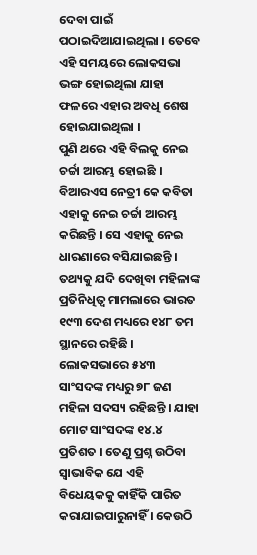ଦେବା ପାଇଁ ପଠାଇଦିଆଯାଇଥିଲା । ତେବେ ଏହି ସମୟରେ ଲୋକସଭା ଭଙ୍ଗ ହୋଇଥିଲା ଯାହା ଫଳରେ ଏହାର ଅବଧି ଶେଷ ହୋଇଯାଇଥିଲା ।
ପୁଣି ଥରେ ଏହି ବିଲକୁ ନେଇ ଚର୍ଚ୍ଚା ଆରମ୍ଭ ହୋଇଛି । ବିଆରଏସ ନେତ୍ରୀ କେ କବିତା ଏହାକୁ ନେଇ ଚର୍ଚ୍ଚା ଆରମ୍ଭ କରିଛନ୍ତି । ସେ ଏହାକୁ ନେଇ ଧାରଣାରେ ବସିଯାଇଛନ୍ତି । ତଥ୍ୟକୁ ଯଦି ଦେଖିବା ମହିଳାଙ୍କ ପ୍ରତିନିଧିତ୍ୱ ମାମଲାରେ ଭାରତ ୧୯୩ ଦେଶ ମଧ୍ୟରେ ୧୪୮ ତମ ସ୍ଥାନରେ ରହିଛି । ଲୋକସଭାରେ ୫୪୩ ସାଂସଦଙ୍କ ମଧ୍ୟରୁ ୭୮ ଜଣ ମହିଳା ସଦସ୍ୟ ରହିଛନ୍ତି । ଯାହା ମୋଟ ସାଂସଦଙ୍କ ୧୪.୪ ପ୍ରତିଶତ । ତେଣୁ ପ୍ରଶ୍ନ ଉଠିବା ସ୍ୱାଭାବିକ ଯେ ଏହି ବିଧେୟକକୁ କାହିଁକି ପାରିତ କରାଯାଇପାରୁନାହିଁ । କେଉଠି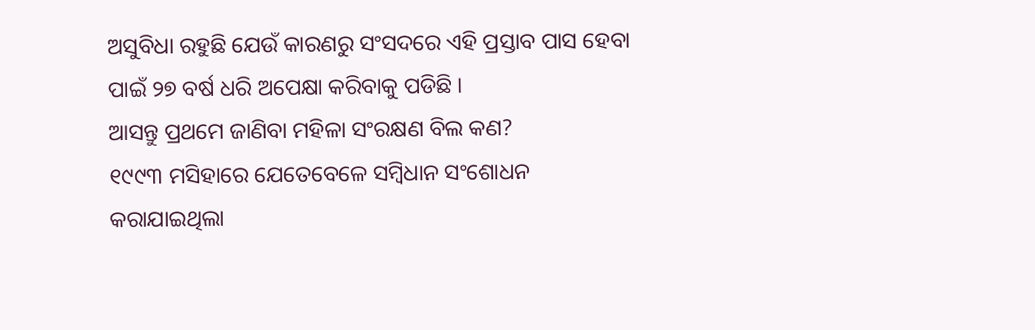ଅସୁବିଧା ରହୁଛି ଯେଉଁ କାରଣରୁ ସଂସଦରେ ଏହି ପ୍ରସ୍ତାବ ପାସ ହେବା ପାଇଁ ୨୭ ବର୍ଷ ଧରି ଅପେକ୍ଷା କରିବାକୁ ପଡିଛି ।
ଆସନ୍ତୁ ପ୍ରଥମେ ଜାଣିବା ମହିଳା ସଂରକ୍ଷଣ ବିଲ କଣ?
୧୯୯୩ ମସିହାରେ ଯେତେବେଳେ ସମ୍ବିଧାନ ସଂଶୋଧନ କରାଯାଇଥିଲା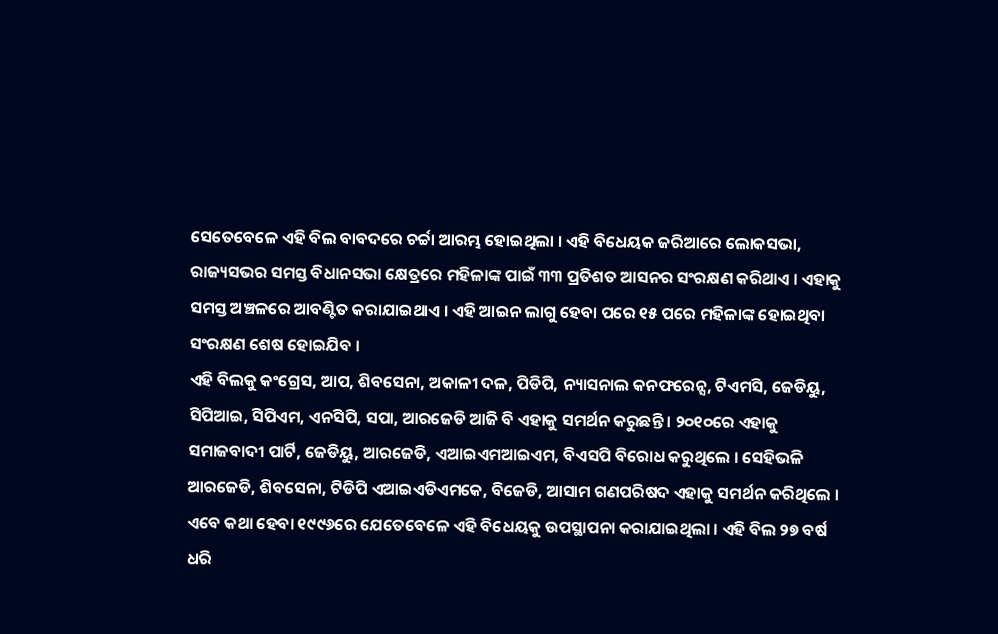ସେତେବେଳେ ଏହି ବିଲ ବାବଦରେ ଚର୍ଚ୍ଚା ଆରମ୍ଭ ହୋଇଥିଲା । ଏହି ବିଧେୟକ ଜରିଆରେ ଲୋକସଭା, ରାଜ୍ୟସଭର ସମସ୍ତ ବିଧାନସଭା କ୍ଷେତ୍ରରେ ମହିଳାଙ୍କ ପାଇଁ ୩୩ ପ୍ରତିଶତ ଆସନର ସଂରକ୍ଷଣ କରିଥାଏ । ଏହାକୁ ସମସ୍ତ ଅଞ୍ଚଳରେ ଆବଣ୍ଟିତ କରାଯାଇଥାଏ । ଏହି ଆଇନ ଲାଗୁ ହେବା ପରେ ୧୫ ପରେ ମହିଳାଙ୍କ ହୋଇଥିବା ସଂରକ୍ଷଣ ଶେଷ ହୋଇଯିବ ।
ଏହି ବିଲକୁ କଂଗ୍ରେସ, ଆପ, ଶିବସେନା, ଅକାଳୀ ଦଳ, ପିଡିପି, ନ୍ୟାସନାଲ କନଫରେନ୍ସ, ଟିଏମସି, ଜେଡିୟୁ, ସିପିଆଇ, ସିପିଏମ, ଏନସିପି, ସପା, ଆରଜେଡି ଆଜି ବି ଏହାକୁ ସମର୍ଥନ କରୁଛନ୍ତି । ୨୦୧୦ରେ ଏହାକୁ ସମାଜବାଦୀ ପାର୍ଟି, ଜେଡିୟୁ, ଆରଜେଡି, ଏଆଇଏମଆଇଏମ, ବିଏସପି ବିରୋଧ କରୁଥିଲେ । ସେହିଭଳି ଆରଜେଡି, ଶିବସେନା, ଟିଡିପି ଏଆଇଏଡିଏମକେ, ବିଜେଡି, ଆସାମ ଗଣପରିଷଦ ଏହାକୁ ସମର୍ଥନ କରିଥିଲେ ।
ଏବେ କଥା ହେବା ୧୯୯୬ରେ ଯେତେବେଳେ ଏହି ବିଧେୟକୁ ଉପସ୍ଥାପନା କରାଯାଇଥିଲା । ଏହି ବିଲ ୨୭ ବର୍ଷ ଧରି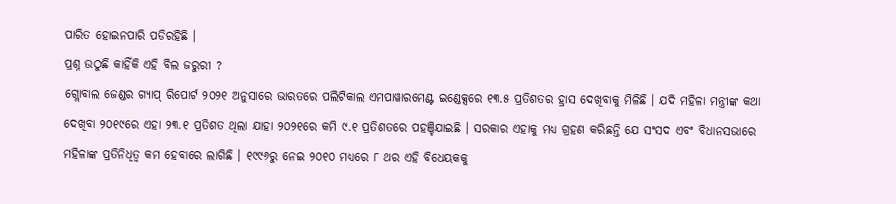ପାରିତ ହୋଇନପାରି ପଡିରହିଛି ।
ପ୍ରଶ୍ନ ଉଠୁଛି କାହିଁକି ଏହି ବିଲ ଜରୁରୀ ?
ଗ୍ଲୋବାଲ ଜେଣ୍ଡର ଗ୍ୟାପ୍ ରିପୋର୍ଟ ୨୦୨୧ ଅନୁସାରେ ଭାରତରେ ପଲିଟିକାଲ ଏମପାୱାରମେଣ୍ଟ ଇଣ୍ଡେକ୍ସରେ ୧୩.୫ ପ୍ରତିଶତର ହ୍ରାସ ଦେଖିବାକୁ ମିଳିଛି । ଯଦି ମହିଳା ମନ୍ତ୍ରୀଙ୍କ କଥା ଦେଖିବା ୨୦୧୯ରେ ଏହା ୨୩.୧ ପ୍ରତିଶତ ଥିଲା ଯାହା ୨୦୨୧ରେ କମି ୯.୧ ପ୍ରତିଶତରେ ପହଞ୍ଚିଯାଇଛି । ସରକାର ଏହାକୁ ମଧ୍ୟ ଗ୍ରହଣ କରିଛନ୍ତି ଯେ ସଂସଦ ଏବଂ ବିଧାନସଭାରେ ମହିଳାଙ୍କ ପ୍ରତିନିଧିତ୍ୱ କମ ହେବାରେ ଲାଗିଛି । ୧୯୯୬ରୁ ନେଇ ୨୦୧୦ ମଧ୍ୟରେ ୮ ଥର ଏହି ବିଧେୟକକୁ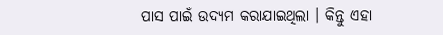ପାସ ପାଇଁ ଉଦ୍ୟମ କରାଯାଇଥିଲା । କିନ୍ତୁ ଏହା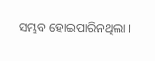ସମ୍ଭବ ହୋଇପାରିନଥିଲା ।